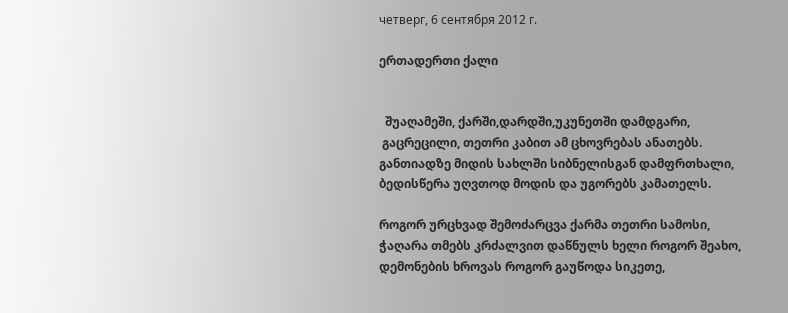четверг, 6 сентября 2012 г.

ერთადერთი ქალი


  შუაღამეში, ქარში,დარდში,უკუნეთში დამდგარი,
 გაცრეცილი, თეთრი კაბით ამ ცხოვრებას ანათებს.
განთიადზე მიდის სახლში სიბნელისგან დამფრთხალი,
ბედისწერა უღვთოდ მოდის და უგორებს კამათელს.

როგორ ურცხვად შემოძარცვა ქარმა თეთრი სამოსი,
ჭაღარა თმებს კრძალვით დაწნულს ხელი როგორ შეახო,
დემონების ხროვას როგორ გაუწოდა სიკეთე,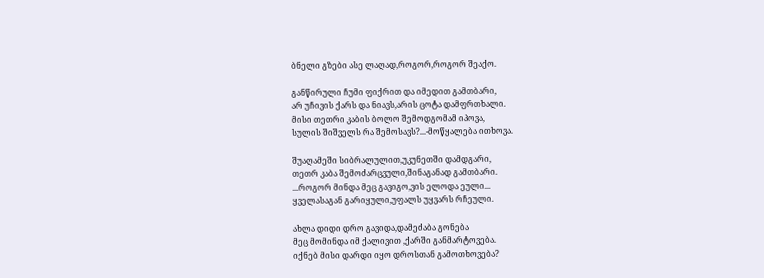ბნელი გზები ასე ლაღად,როგორ,როგორ შეაქო.

განწირული ჩუმი ფიქრით და იმედით გამთბარი,
არ უჩივის ქარს და ნიავს,არის ცოტა დამფრთხალი.
მისი თეთრი კაბის ბოლო შემოდგომამ იპოვა,
სულის შიშველს რა შემოსავს?...-მოწყალება ითხოვა.

შუაღამეში სიბრალულით,უკუნეთში დამდგარი,
თეთრ კაბა შემოძარცვული,შინაგანად გამთბარი.
...როგორ მინდა მეც გავიგო,ვის ელოდა ეული...
ყველასაგან გარიყული,უფალს უყვარს რჩეული.

ახლა დიდი დრო გავიდა,დამეძაბა გონება
მეც მომინდა იმ ქალივით ,ქარში განმარტოვება.
იქნებ მისი დარდი იყო დროსთან გამოთხოვება?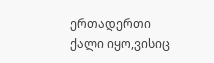ერთადერთი ქალი იყო,ვისიც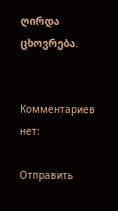ღირდა ცხოვრება.


Комментариев нет:

Отправить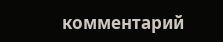комментарий